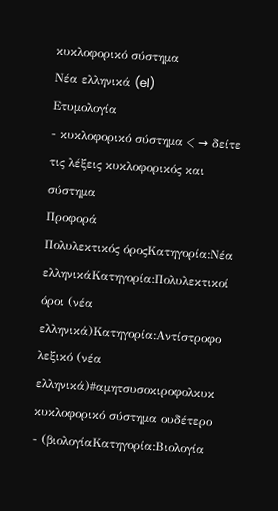κυκλοφορικό σύστημα
Νέα ελληνικά (el)
Ετυμολογία
- κυκλοφορικό σύστημα < → δείτε τις λέξεις κυκλοφορικός και σύστημα
Προφορά
Πολυλεκτικός όροςΚατηγορία:Νέα ελληνικάΚατηγορία:Πολυλεκτικοί όροι (νέα ελληνικά)Κατηγορία:Αντίστροφο λεξικό (νέα ελληνικά)#αμητσυσοκιροφολκυκ
κυκλοφορικό σύστημα ουδέτερο
- (βιολογίαΚατηγορία:Βιολογία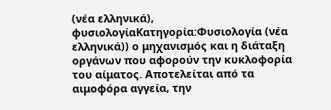(νέα ελληνικά), φυσιολογίαΚατηγορία:Φυσιολογία (νέα ελληνικά)) ο μηχανισμός και η διάταξη οργάνων που αφορούν την κυκλοφορία του αίματος. Αποτελείται από τα αιμοφόρα αγγεία, την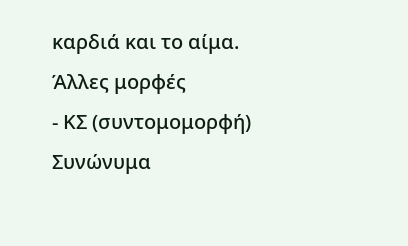καρδιά και το αίμα.
Άλλες μορφές
- ΚΣ (συντομομορφή)
Συνώνυμα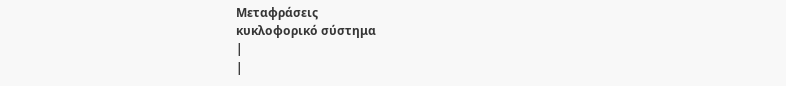Μεταφράσεις
κυκλοφορικό σύστημα
|
|